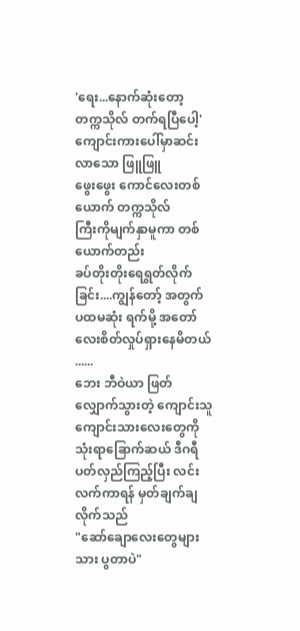'ရေး...နောက်ဆုံးတော့ တက္ကသိုလ် တက်ရပြီပေါ့'
ကျောင်းကားပေါ်မှာဆင်းလာသော ဖြူဖြူ
ဖွေးဖွေး ကောင်လေးတစ်
ယောက် တက္ကသိုလ်
ကြီးကိုမျက်နှာမူကာ တစ်ယောက်တည်း
ခပ်တိုးတိုးရေရွတ်လိုက်ခြင်း....ကျွန်တော့် အတွက် ပထမဆုံး ရက်မို့ အတော်လေးစိတ်လှုပ်ရှားနေမိတယ် ......
ဘေး ဘီဝဲယာ ဖြတ်လျှောက်သွားတဲ့ ကျောင်းသူ ကျောင်းသားလေးတွေကိုသုံးရာခြောက်ဆယ် ဒီဂရီပတ်လှည်ကြည့်ပြီး လင်းလက်ကာရန် မှတ်ချက်ချလိုက်သည်
"ဆော်ချောလေးတွေများသား ပွတာပဲ"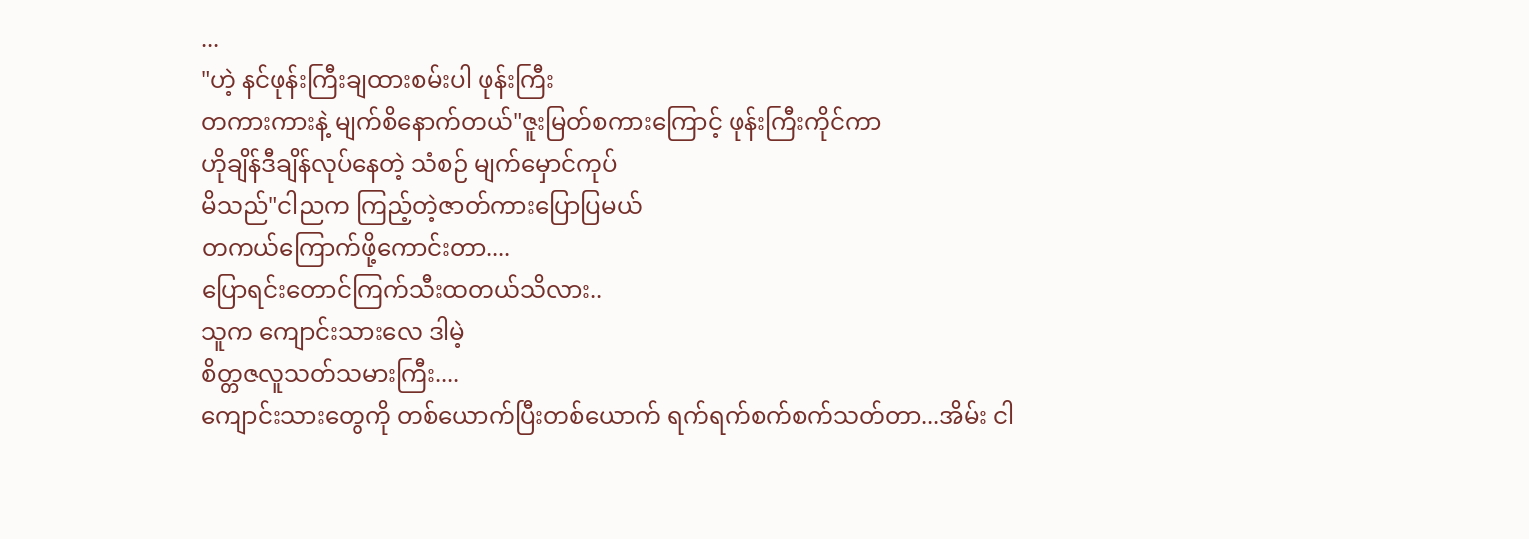...
"ဟဲ့ နင်ဖုန်းကြီးချထားစမ်းပါ ဖုန်းကြီး
တကားကားနဲ့ မျက်စိနောက်တယ်"ဇူးမြတ်စကားကြောင့် ဖုန်းကြီးကိုင်ကာ
ဟိုချိန်ဒီချိန်လုပ်နေတဲ့ သံစဉ် မျက်မှောင်ကုပ်
မိသည်"ငါညက ကြည့်တဲ့ဇာတ်ကားပြောပြမယ်
တကယ်ကြောက်ဖို့ကောင်းတာ....
ပြောရင်းတောင်ကြက်သီးထတယ်သိလား..
သူက ကျောင်းသားလေ ဒါမဲ့
စိတ္တဇလူသတ်သမားကြီး....
ကျောင်းသားတွေကို တစ်ယောက်ပြီးတစ်ယောက် ရက်ရက်စက်စက်သတ်တာ...အိမ်း ငါ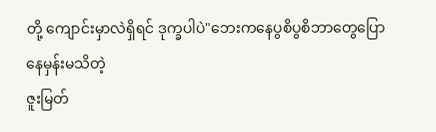တို့ ကျောင်းမှာလဲရှိရင် ဒုက္ခပါပဲ"ဘေးကနေပွစိပွစိဘာတွေပြောနေမှန်းမသိတဲ့
ဇူးမြတ်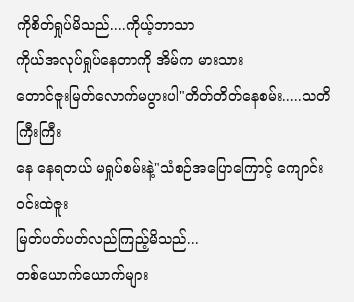ကိုစိတ်ရှုပ်မိသည်....ကိုယ့်ဘာသာ
ကိုယ်အလုပ်ရှုပ်နေတာကို အိမ်က မားသား
တောင်ဇူးမြတ်လောက်မပွားပါ"တိတ်တိတ်နေစမ်း.....သတိကြီးကြီး
နေ နေရတယ် မရှုပ်စမ်းနဲ့"သံစဉ်အပြောကြောင့် ကျောင်းဝင်းထဲဇူး
မြတ်ပတ်ပတ်လည်ကြည့်မိသည်...
တစ်ယောက်ယောက်များ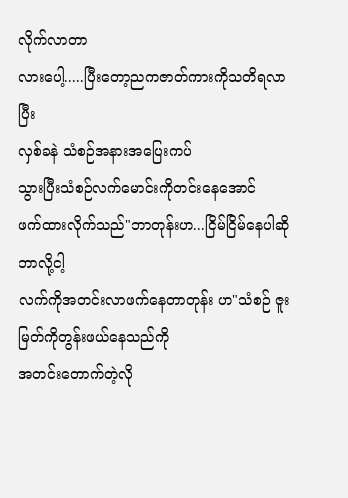လိုက်လာတာ
လားပေါ့.....ပြီးတော့ညကဇာတ်ကားကိုသတိရလာပြီး
လှစ်ခနဲ သံစဉ်အနားအပြေးကပ်
သွားပြီးသံစဉ်လက်မောင်းကိုတင်းနေအောင်
ဖက်ထားလိုက်သည်"ဘာတုန်းဟ...ငြိမ်ငြိမ်နေပါဆို ဘာလို့ငါ့
လက်ကိုအတင်းလာဖက်နေတာတုန်း ဟ"သံစဉ် ဇူးမြတ်ကိုတွန်းဖယ်နေသည်ကို
အတင်းတောက်တဲ့လို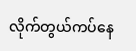လိုက်တွယ်ကပ်နေ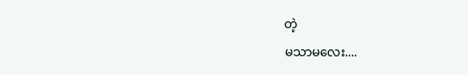တဲ့
မသာမလေး....